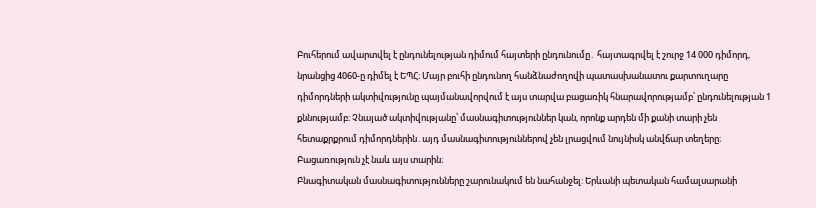Բուհերում ավարտվել է ընդունելության դիմում հայտերի ընդունումը․ հայտագրվել է շուրջ 14 000 դիմորդ, նրանցից 4060-ը դիմել է ԵՊՀ։ Մայր բուհի ընդունող հանձնաժողովի պատասխանատու քարտուղարը դիմորդների ակտիվությունը պայմանավորվում է այս տարվա բացառիկ հնարավորությամբ՝ ընդունելության 1 քննությամբ։ Չնայած ակտիվությանը՝ մասնագիտություններ կան, որոնք արդեն մի քանի տարի չեն հետաքրքրում դիմորդներին․այդ մասնագիտություններով չեն լրացվում նույնիսկ անվճար տեղերը։ Բացառություն չէ նաև այս տարին։
Բնագիտական մասնագիտությունները շարունակում են նահանջել: Երևանի պետական համալսարանի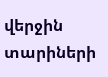վերջին տարիների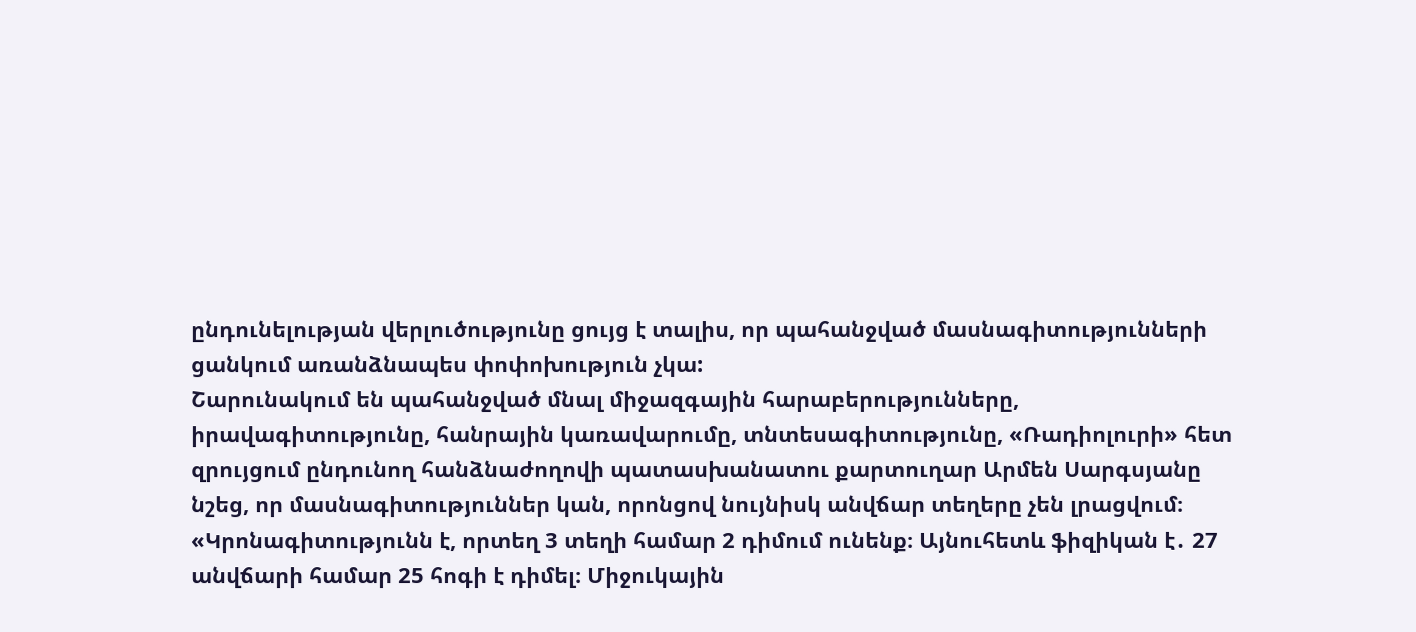ընդունելության վերլուծությունը ցույց է տալիս, որ պահանջված մասնագիտությունների ցանկում առանձնապես փոփոխություն չկա:
Շարունակում են պահանջված մնալ միջազգային հարաբերությունները, իրավագիտությունը, հանրային կառավարումը, տնտեսագիտությունը, «Ռադիոլուրի» հետ զրույցում ընդունող հանձնաժողովի պատասխանատու քարտուղար Արմեն Սարգսյանը նշեց, որ մասնագիտություններ կան, որոնցով նույնիսկ անվճար տեղերը չեն լրացվում։
«Կրոնագիտությունն է, որտեղ 3 տեղի համար 2 դիմում ունենք։ Այնուհետև ֆիզիկան է․ 27 անվճարի համար 25 հոգի է դիմել։ Միջուկային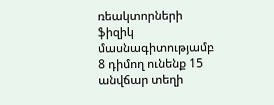ռեակտորների ֆիզիկ մասնագիտությամբ 8 դիմող ունենք 15 անվճար տեղի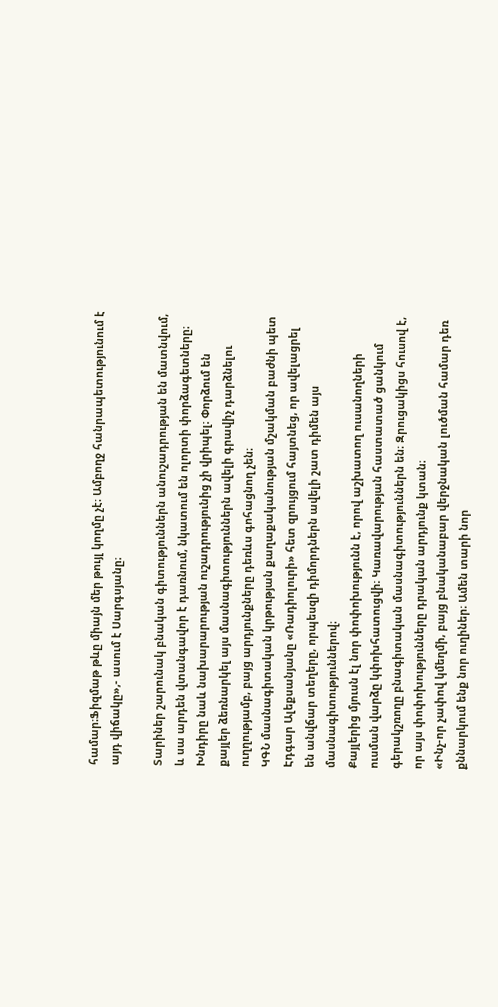համար։Ֆիզմաթ թևը միայն մեր թույլ կողմը չէ։ Ամբողջ հանրապետությունում է այդ վիճակը»,- ասում է Սարգսյանը։

Տարիներ շարունակ բնական գիտություններն անուշադրության են մատնվում, և սա արդեն վտանգավոր է դառնում, նկատում են ոլորտի փորձագետները։ Խնդիրը նաև նախարարության ուշադրությունից չի վրիպել։ Փորձում են քայլեր ձեռնարկել այս մասնագիտություններն ավելի գրավիչ դարձնելու ուղղությամբ, բայց արդյունքները դեռևս գոհացնող չեն։
ԿԳՆ մասնագիտական կրթության քաղաքականության մշակման բաժնի պետ Էդգար Ալեքսանյանը «Ռադիոլուրի» հետ զրույցում հայտնեց, որ ավելացրել են անվճար տեղերը, որպեսզի դիմորդներն ավելի շատ դիմեն այս մասնագիտություններով։
Քայլերից մյուսն էլ նոր փոփոխությունն է, որով աշխատող ուսանողների ուսման վարձը կփոխհատուցվի։ Կառավարության հաստատած ցանկում գերակշռողը բնագիտական մասնագիտություններն են։ Զրուցակիցս հուսով է, որ այս փոփոխությունները դրական արդյունք կտան։
«Ինչ-որ չափով կմեղմի, բայց բնականաբար վերջնական լուծման համար դեռ քննարկում ենք նոր ուղիներ։ Ամեն տարի նոր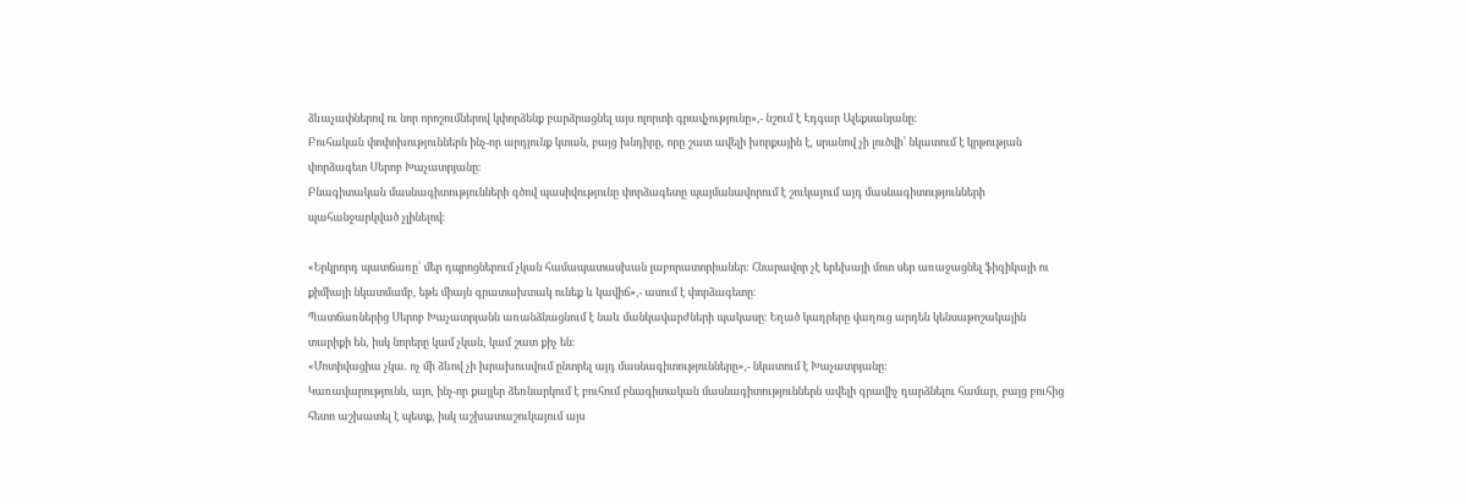ձևաչափներով ու նոր որոշումներով կփորձենք բարձրացնել այս ոլորտի գրավչությունը»,- նշում է Էդգար Ալեքսանյանը։
Բուհական փոփոխություններն ինչ-որ արդյունք կտան, բայց խնդիրը, որը շատ ավելի խորքային է, սրանով չի լուծվի՝ նկատում է կրթության փորձագետ Սերոբ Խաչատրյանը։
Բնագիտական մասնագիտությունների գծով պասիվությունը փորձագետը պայմանավորում է շուկայում այդ մասնագիտությունների պահանջարկված չլինելով:

«Երկրորդ պատճառը՝ մեր դպրոցներում չկան համապատասխան լաբորատորիաներ։ Հնարավոր չէ երեխայի մոտ սեր առաջացնել ֆիզիկայի ու քիմիայի նկատմամբ, եթե միայն գրատախտակ ունեք և կավիճ»,- ասում է փորձագետը։
Պատճառներից Սերոբ Խաչատրյանն առանձնացնում է նաև մանկավարժների պակասը։ Եղած կադրերը վաղուց արդեն կենսաթոշակային տարիքի են, իսկ նորերը կամ չկան, կամ շատ քիչ են։
«Մոտիվացիա չկա. ոչ մի ձևով չի խրախուսվում ընտրել այդ մասնագիտությունները»,- նկատում է Խաչատրյանը։
Կառավարությունն, այո, ինչ-որ քայլեր ձեռնարկում է բուհում բնագիտական մասնագիտություններն ավելի գրավիչ դարձնելու համար, բայց բուհից հետո աշխատել է պետք, իսկ աշխատաշուկայում այս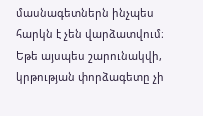մասնագետներն ինչպես հարկն է չեն վարձատվում։ Եթե այսպես շարունակվի, կրթության փորձագետը չի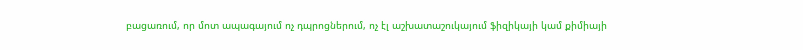բացառում, որ մոտ ապագայում ոչ դպրոցներում, ոչ էլ աշխատաշուկայում ֆիզիկայի կամ քիմիայի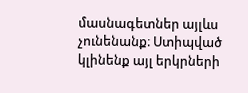մասնագետներ այլևս չունենանք։ Ստիպված կլինենք այլ երկրների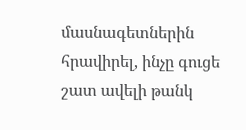մասնագետներին հրավիրել, ինչը գուցե շատ ավելի թանկ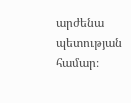արժենա պետության համար։